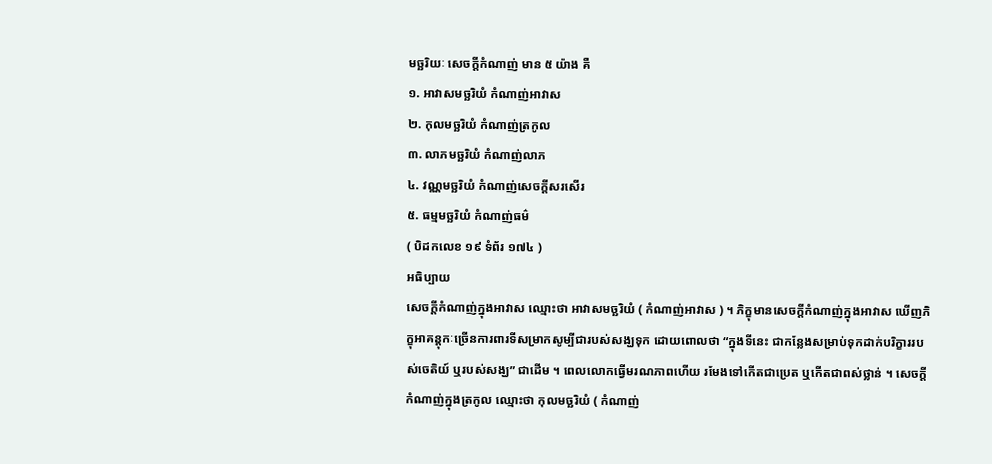មច្ឆរិយៈ សេចក្ដីកំណាញ់ មាន ៥ យ៉ាង គឺ
១. អាវាសមច្ឆរិយំ កំណាញ់អាវាស
២. កុលមច្ឆរិយំ កំណាញ់ត្រកូល
៣. លាភមច្ឆរិយំ កំណាញ់លាភ
៤. វណ្ណមច្ឆរិយំ កំណាញ់សេចក្ដីសរសើរ
៥. ធម្មមច្ឆរិយំ កំណាញ់ធម៌
( បិដកលេខ ១៩ ទំព័រ ១៧៤ )
អធិប្បាយ
សេចក្ដីកំណាញ់ក្នុងអាវាស ឈ្មោះថា អាវាសមច្ឆរិយំ ( កំណាញ់អាវាស ) ។ ភិក្ខុមានសេចក្ដីកំណាញ់ក្នុងអាវាស ឃើញភិក្ខុអាគន្តុកៈច្រើនការពារទីសម្រាកសូម្បីជារបស់សង្ឃទុក ដោយពោលថា “ក្នុងទីនេះ ជាកន្លែងសម្រាប់ទុកដាក់បរិក្ខាររបស់ចេតិយ៍ ឬរបស់សង្ឃ” ជាដើម ។ ពេលលោកធ្វើមរណភាពហើយ រមែងទៅកើតជាប្រេត ឬកើតជាពស់ថ្លាន់ ។ សេចក្ដីកំណាញ់ក្នុងត្រកូល ឈ្មោះថា កុលមច្ឆរិយំ ( កំណាញ់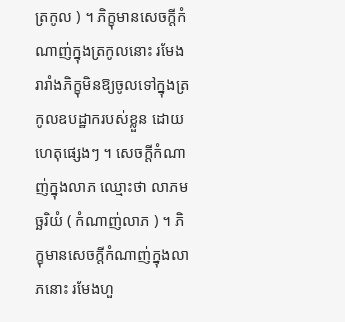ត្រកូល ) ។ ភិក្ខុមានសេចក្ដីកំណាញ់ក្នុងត្រកូលនោះ រមែងរារាំងភិក្ខុមិនឱ្យចូលទៅក្នុងត្រកូលឧបដ្ឋាករបស់ខ្លួន ដោយហេតុផ្សេងៗ ។ សេចក្ដីកំណាញ់ក្នុងលាភ ឈ្មោះថា លាភមច្ឆរិយំ ( កំណាញ់លាភ ) ។ ភិក្ខុមានសេចក្ដីកំណាញ់ក្នុងលាភនោះ រមែងហួ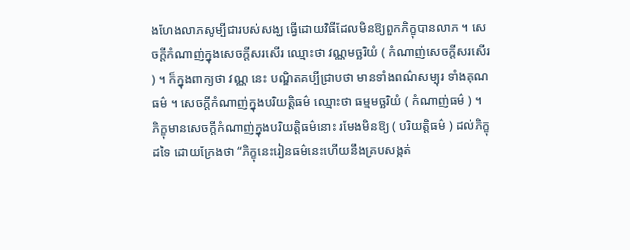ងហែងលាភសូម្បីជារបស់សង្ឃ ធ្វើដោយវិធីដែលមិនឱ្យពួកភិក្ខុបានលាភ ។ សេចក្ដីកំណាញ់ក្នុងសេចក្ដីសរសើរ ឈ្មោះថា វណ្ណមច្ឆរិយំ ( កំណាញ់សេចក្ដីសរសើរ ) ។ ក៏ក្នុងពាក្យថា វណ្ណ នេះ បណ្ឌិតគប្បីជ្រាបថា មានទាំងពណ៌សម្បុរ ទាំងគុណធម៌ ។ សេចក្ដីកំណាញ់ក្នុងបរិយត្តិធម៌ ឈ្មោះថា ធម្មមច្ឆរិយំ ( កំណាញ់ធម៌ ) ។ ភិក្ខុមានសេចក្ដីកំណាញ់ក្នុងបរិយត្តិធម៌នោះ រមែងមិនឱ្យ ( បរិយត្តិធម៌ ) ដល់ភិក្ខុដទៃ ដោយក្រែងថា “ភិក្ខុនេះរៀនធម៌នេះហើយនឹងគ្របសង្កត់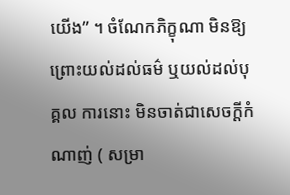យើង” ។ ចំណែកភិក្ខុណា មិនឱ្យព្រោះយល់ដល់ធម៌ ឬយល់ដល់បុគ្គល ការនោះ មិនចាត់ជាសេចក្ដីកំណាញ់ ( សម្រា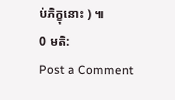ប់ភិក្ខុនោះ ) ៕
0 មតិ:
Post a Comment